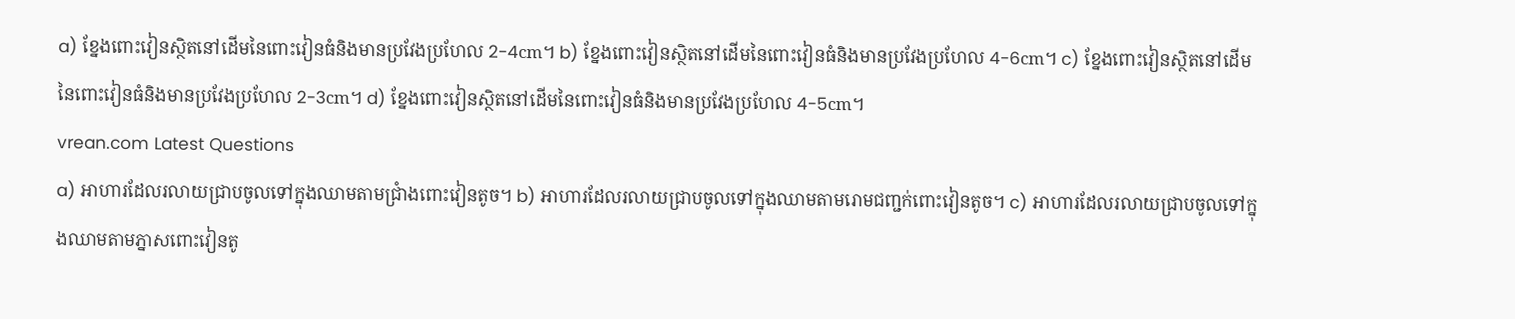a) ខ្នែងពោះវៀនស្ថិតនៅដើមនៃពោះវៀនធំនិងមានប្រវែងប្រហែល 2-4cm។ b) ខ្នែងពោះវៀនស្ថិតនៅដើមនៃពោះវៀនធំនិងមានប្រវែងប្រហែល 4-6cm។ c) ខ្នែងពោះវៀនស្ថិតនៅដើមនៃពោះវៀនធំនិងមានប្រវែងប្រហែល 2-3cm។ d) ខ្នែងពោះវៀនស្ថិតនៅដើមនៃពោះវៀនធំនិងមានប្រវែងប្រហែល 4-5cm។
vrean.com Latest Questions
a) អាហារដែលរលាយជ្រាបចូលទៅក្នុងឈាមតាមជ្រាំងពោះវៀនតូច។ b) អាហារដែលរលាយជ្រាបចូលទៅក្នុងឈាមតាមរោមជញ្ជក់ពោះវៀនតូច។ c) អាហារដែលរលាយជ្រាបចូលទៅក្នុងឈាមតាមភ្នាសពោះវៀនតូ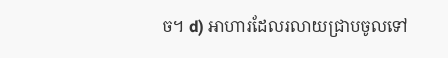ច។ d) អាហារដែលរលាយជ្រាបចូលទៅ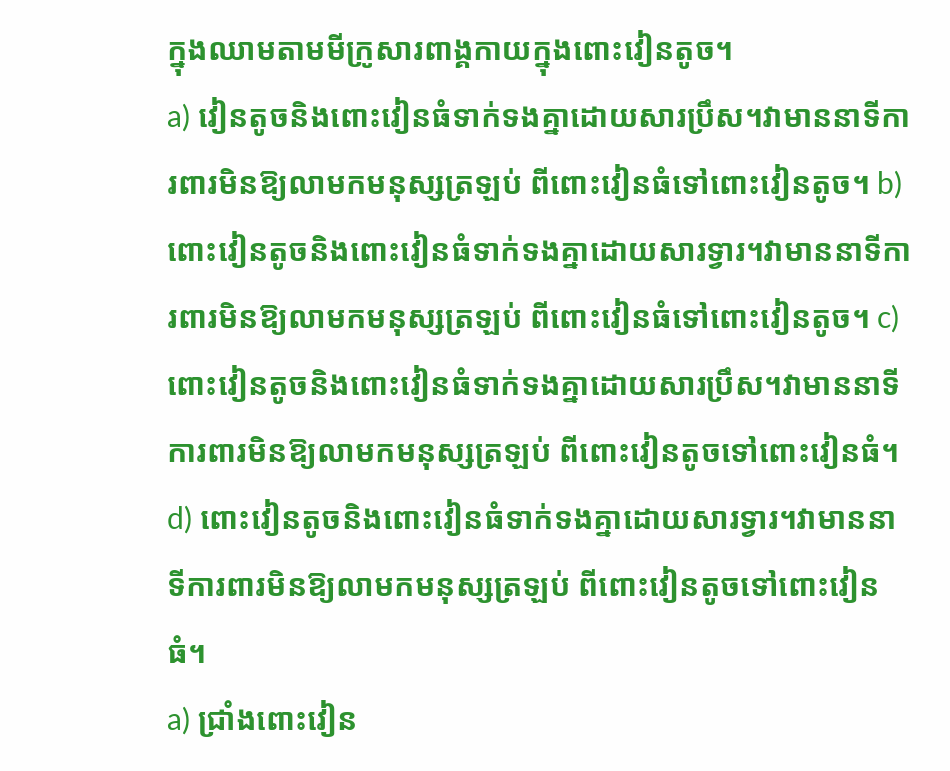ក្នុងឈាមតាមមីក្រូសារពាង្គកាយក្នុងពោះវៀនតូច។
a) វៀនតូចនិងពោះវៀនធំទាក់ទងគ្នាដោយសារប្រឹស។វាមាននាទីការពារមិនឱ្យលាមកមនុស្សត្រឡប់ ពីពោះវៀនធំទៅពោះវៀនតូច។ b) ពោះវៀនតូចនិងពោះវៀនធំទាក់ទងគ្នាដោយសារទ្វារ។វាមាននាទីការពារមិនឱ្យលាមកមនុស្សត្រឡប់ ពីពោះវៀនធំទៅពោះវៀនតូច។ c) ពោះវៀនតូចនិងពោះវៀនធំទាក់ទងគ្នាដោយសារប្រឹស។វាមាននាទីការពារមិនឱ្យលាមកមនុស្សត្រឡប់ ពីពោះវៀនតូចទៅពោះវៀនធំ។ d) ពោះវៀនតូចនិងពោះវៀនធំទាក់ទងគ្នាដោយសារទ្វារ។វាមាននាទីការពារមិនឱ្យលាមកមនុស្សត្រឡប់ ពីពោះវៀនតូចទៅពោះវៀនធំ។
a) ជ្រាំងពោះវៀន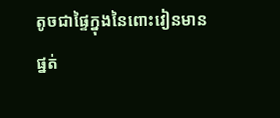តូចជាផ្ទៃក្នុងនៃពោះវៀនមានផ្នត់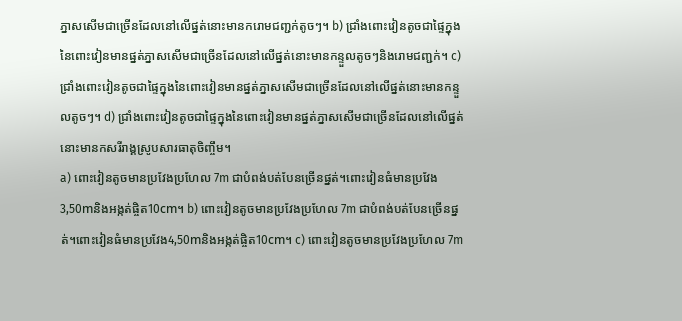ភ្នាសសើមជាច្រើនដែលនៅលើផ្នត់នោះមានករោមជញ្ជក់តូចៗ។ b) ជ្រាំងពោះវៀនតូចជាផ្ទៃក្នុងនៃពោះវៀនមានផ្នត់ភ្នាសសើមជាច្រើនដែលនៅលើផ្នត់នោះមានកន្ទួលតូចៗនិងរោមជញ្ជក់។ c) ជ្រាំងពោះវៀនតូចជាផ្ទៃក្នុងនៃពោះវៀនមានផ្នត់ភ្នាសសើមជាច្រើនដែលនៅលើផ្នត់នោះមានកន្ទួលតូចៗ។ d) ជ្រាំងពោះវៀនតូចជាផ្ទៃក្នុងនៃពោះវៀនមានផ្នត់ភ្នាសសើមជាច្រើនដែលនៅលើផ្នត់នោះមានកសរីរាង្គស្រូបសារធាតុចិញ្ចឹម។
a) ពោះវៀនតូចមានប្រវែងប្រហែល 7m ជាបំពង់បត់បែនច្រើនផ្នត់។ពោះវៀនធំមានប្រវែង3,50mនិងអង្កត់ផ្ចិត10cm។ b) ពោះវៀនតូចមានប្រវែងប្រហែល 7m ជាបំពង់បត់បែនច្រើនផ្នត់។ពោះវៀនធំមានប្រវែង4,50mនិងអង្កត់ផ្ចិត10cm។ c) ពោះវៀនតូចមានប្រវែងប្រហែល 7m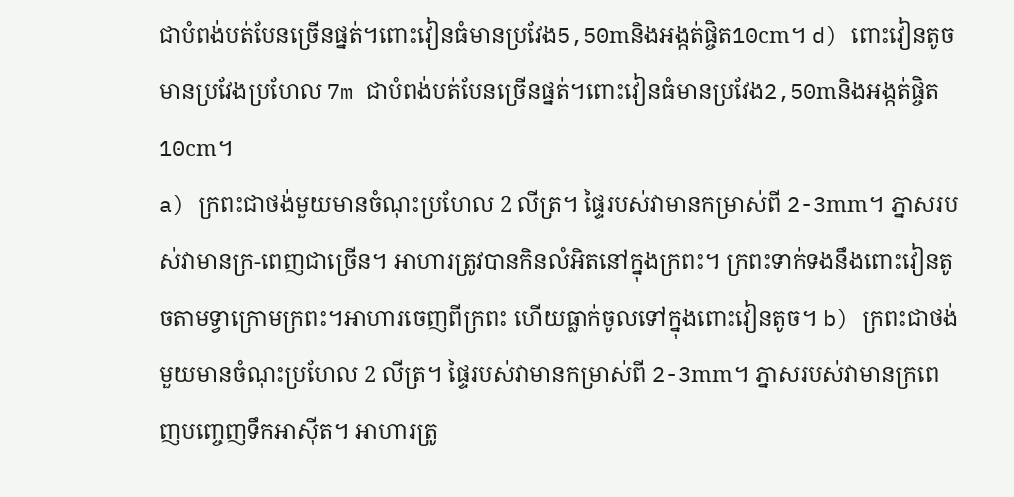ជាបំពង់បត់បែនច្រើនផ្នត់។ពោះវៀនធំមានប្រវែង5,50mនិងអង្កត់ផ្ចិត10cm។ d) ពោះវៀនតូចមានប្រវែងប្រហែល 7m ជាបំពង់បត់បែនច្រើនផ្នត់។ពោះវៀនធំមានប្រវែង2,50mនិងអង្កត់ផ្ចិត10cm។
a) ក្រពះជាថង់មួយមានចំណុះប្រហែល 2 លីត្រ។ ផ្ទៃរបស់វាមានកម្រាស់ពី 2-3mm។ ភ្នាសរបស់វាមានក្រ-ពេញជាច្រើន។ អាហារត្រូវបានកិនលំអិតនៅក្នុងក្រពះ។ ក្រពះទាក់ទងនឹងពោះវៀនតូចតាមទ្វាក្រោមក្រពះ។អាហារចេញពីក្រពះ ហើយធ្លាក់ចូលទៅក្នុងពោះវៀនតូច។ b) ក្រពះជាថង់មួយមានចំណុះប្រហែល 2 លីត្រ។ ផ្ទៃរបស់វាមានកម្រាស់ពី 2-3mm។ ភ្នាសរបស់វាមានក្រពេញបញ្ចេញទឹកអាស៊ីត។ អាហារត្រូ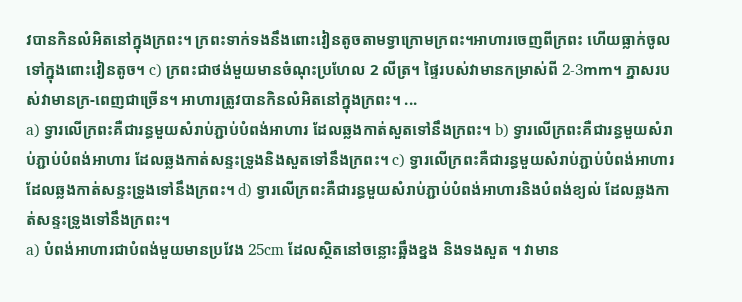វបានកិនលំអិតនៅក្នុងក្រពះ។ ក្រពះទាក់ទងនឹងពោះវៀនតូចតាមទ្វាក្រោមក្រពះ។អាហារចេញពីក្រពះ ហើយធ្លាក់ចូលទៅក្នុងពោះវៀនតូច។ c) ក្រពះជាថង់មួយមានចំណុះប្រហែល 2 លីត្រ។ ផ្ទៃរបស់វាមានកម្រាស់ពី 2-3mm។ ភ្នាសរបស់វាមានក្រ-ពេញជាច្រើន។ អាហារត្រូវបានកិនលំអិតនៅក្នុងក្រពះ។ ...
a) ទ្វារលើក្រពះគឺជារន្ធមួយសំរាប់ភ្ជាប់បំពង់អាហារ ដែលឆ្លងកាត់សួតទៅនឹងក្រពះ។ b) ទ្វារលើក្រពះគឺជារន្ធមួយសំរាប់ភ្ជាប់បំពង់អាហារ ដែលឆ្លងកាត់សន្ទះទ្រូងនិងសួតទៅនឹងក្រពះ។ c) ទ្វារលើក្រពះគឺជារន្ធមួយសំរាប់ភ្ជាប់បំពង់អាហារ ដែលឆ្លងកាត់សន្ទះទ្រូងទៅនឹងក្រពះ។ d) ទ្វារលើក្រពះគឺជារន្ធមួយសំរាប់ភ្ជាប់បំពង់អាហារនិងបំពង់ខ្យល់ ដែលឆ្លងកាត់សន្ទះទ្រូងទៅនឹងក្រពះ។
a) បំពង់អាហារជាបំពង់មួយមានប្រវែង 25cm ដែលស្ថិតនៅចន្លោះឆ្អឹងខ្នង និងទងសួត ។ វាមាន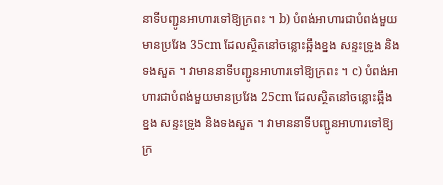នាទីបញ្ជូនអាហារទៅឱ្យក្រពះ ។ b) បំពង់អាហារជាបំពង់មួយមានប្រវែង 35cm ដែលស្ថិតនៅចន្លោះឆ្អឹងខ្នង សន្ទះទ្រូង និងទងសួត ។ វាមាននាទីបញ្ជូនអាហារទៅឱ្យក្រពះ ។ c) បំពង់អាហារជាបំពង់មួយមានប្រវែង 25cm ដែលស្ថិតនៅចន្លោះឆ្អឹងខ្នង សន្ទះទ្រូង និងទងសួត ។ វាមាននាទីបញ្ជូនអាហារទៅឱ្យក្រ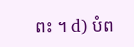ពះ ។ d) បំព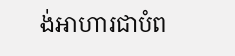ង់អាហារជាបំព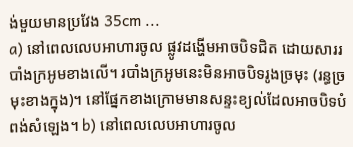ង់មួយមានប្រវែង 35cm ...
a) នៅពេលលេបអាហារចូល ផ្លូវដង្ហើមអាចបិទជិត ដោយសាររបាំងក្រអូមខាងលើ។ របាំងក្រអូមនេះមិនអាចបិទរូងច្រមុះ (រន្ធច្រមុះខាងក្នុង)។ នៅផ្នែកខាងក្រោមមានសន្ទះខ្យល់ដែលអាចបិទបំពង់សំឡេង។ b) នៅពេលលេបអាហារចូល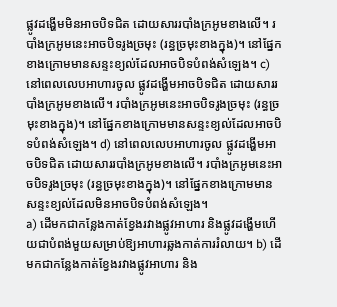ផ្លូវដង្ហើមមិនអាចបិទជិត ដោយសាររបាំងក្រអូមខាងលើ។ របាំងក្រអូមនេះអាចបិទរូងច្រមុះ (រន្ធច្រមុះខាងក្នុង)។ នៅផ្នែកខាងក្រោមមានសន្ទះខ្យល់ដែលអាចបិទបំពង់សំឡេង។ c) នៅពេលលេបអាហារចូល ផ្លូវដង្ហើមអាចបិទជិត ដោយសាររបាំងក្រអូមខាងលើ។ របាំងក្រអូមនេះអាចបិទរូងច្រមុះ (រន្ធច្រមុះខាងក្នុង)។ នៅផ្នែកខាងក្រោមមានសន្ទះខ្យល់ដែលអាចបិទបំពង់សំឡេង។ d) នៅពេលលេបអាហារចូល ផ្លូវដង្ហើមអាចបិទជិត ដោយសាររបាំងក្រអូមខាងលើ។ របាំងក្រអូមនេះអាចបិទរូងច្រមុះ (រន្ធច្រមុះខាងក្នុង)។ នៅផ្នែកខាងក្រោមមានសន្ទះខ្យល់ដែលមិនអាចបិទបំពង់សំឡេង។
a) ដើមកជាកន្លែងកាត់ខ្វែងរវាងផ្លូវអាហារ និងផ្លូវដង្ហើមហើយជាបំពង់មួយសម្រាប់ឱ្យអាហារឆ្លងកាត់ការរំលាយ។ b) ដើមកជាកន្លែងកាត់ខ្វែងរវាងផ្លូវអាហារ និង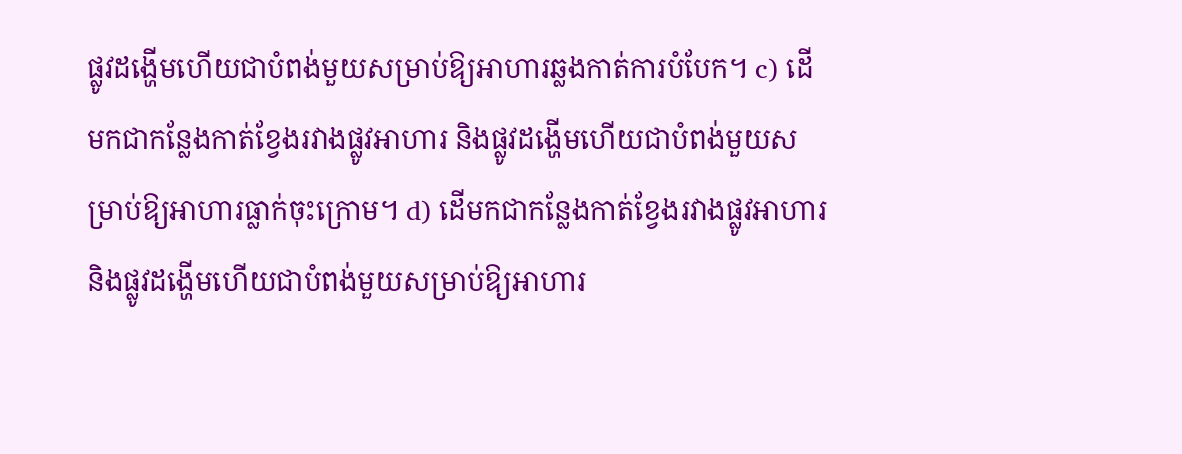ផ្លូវដង្ហើមហើយជាបំពង់មួយសម្រាប់ឱ្យអាហារឆ្លងកាត់ការបំបែក។ c) ដើមកជាកន្លែងកាត់ខ្វែងរវាងផ្លូវអាហារ និងផ្លូវដង្ហើមហើយជាបំពង់មួយសម្រាប់ឱ្យអាហារធ្លាក់ចុះក្រោម។ d) ដើមកជាកន្លែងកាត់ខ្វែងរវាងផ្លូវអាហារ និងផ្លូវដង្ហើមហើយជាបំពង់មួយសម្រាប់ឱ្យអាហារ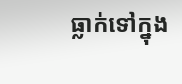ធ្លាក់ទៅក្នុង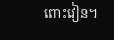ពោះវៀន។